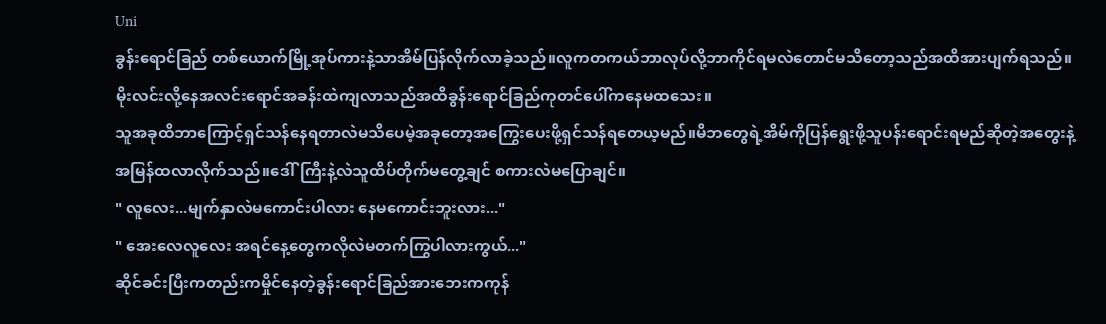Uni
ခွန်းရောင်ခြည် တစ်ယောက်မြို့အုပ်ကားနဲ့သာအိမ်ပြန်လိုက်လာခဲ့သည်။လူကတကယ်ဘာလုပ်လို့ဘာကိုင်ရမလဲတောင်မသိတော့သည်အထိအားပျက်ရသည်။မိုးလင်းလို့နေအလင်းရောင်အခန်းထဲကျလာသည်အထိခွန်းရောင်ခြည်ကုတင်ပေါ်ကနေမထသေး။
သူအခုထိဘာကြောင့်ရှင်သန်နေရတာလဲမသိပေမဲ့အခုတော့အကြွေးပေးဖို့ရှင်သန်ရတေယ့မည်။မိဘတွေရဲ့အိမ်ကိုပြန်ရွေးဖို့သူပန်းရောင်းရမည်ဆိုတဲ့အတွေးနဲ့အမြန်ထလာလိုက်သည်။ဒေါ်ကြီးနဲ့လဲသူထိပ်တိုက်မတွေ့ချင် စကားလဲမပြောချင်။
" လူလေး...မျက်နှာလဲမကောင်းပါလား နေမကောင်းဘူးလား..."
" အေးလေလူလေး အရင်နေ့တွေကလိုလဲမတက်ကြွပါလားကွယ်..."
ဆိုင်ခင်းပြီးကတည်းကမှိုင်နေတဲ့ခွန်းရောင်ခြည်အားဘေးကကုန်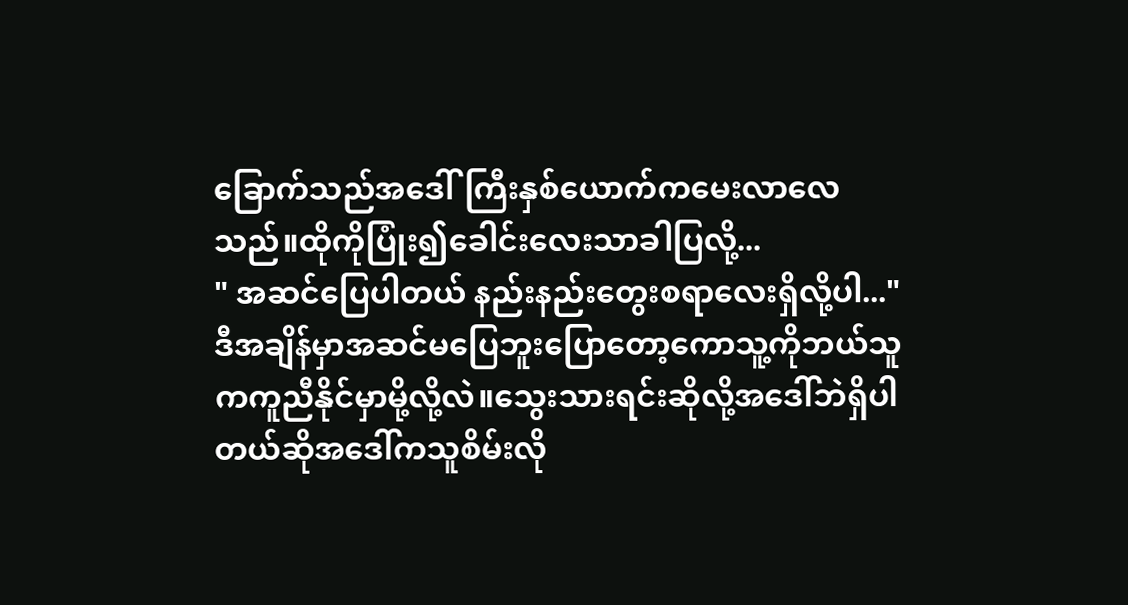ခြောက်သည်အဒေါ်ကြီးနှစ်ယောက်ကမေးလာလေသည်။ထိုကိုပြုံး၍ခေါင်းလေးသာခါပြလို့...
" အဆင်ပြေပါတယ် နည်းနည်းတွေးစရာလေးရှိလို့ပါ..."
ဒီအချိန်မှာအဆင်မပြေဘူးပြောတော့ကောသူ့ကိုဘယ်သူကကူညီနိုင်မှာမို့လို့လဲ။သွေးသားရင်းဆိုလို့အဒေါ်ဘဲရှိပါတယ်ဆိုအဒေါ်ကသူစိမ်းလို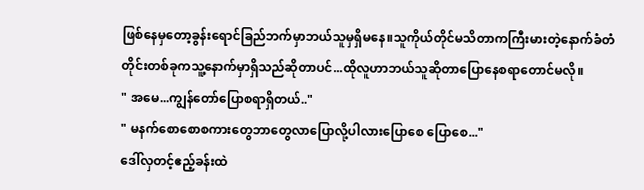ဖြစ်နေမှတော့ခွန်းရောင်ခြည်ဘက်မှာဘယ်သူမှရှိမနေ။သူကိုယ်တိုင်မသိတာကကြီးမားတဲ့နောက်ခံတံတိုင်းတစ်ခုကသူ့နောက်မှာရှိသည်ဆိုတာပင်...ထိုလူဟာဘယ်သူဆိုတာပြောနေစရာတောင်မလို။
" အမေ...ကျွန်တော်ပြောစရာရှိတယ်.."
" မနက်စောစောစကားတွေဘာတွေလာပြောလို့ပါလားပြောစေ ပြောစေ..."
ဒေါ်လှတင့်ဧည့်ခန်းထဲ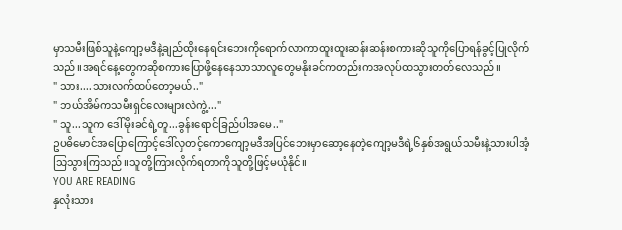မှာသမီးဖြစ်သူနဲ့ကျော့မဒီနဲ့ချည်ထိုးနေရင်းဘေးကိုရောက်လာကာထူးထူးဆန်းဆန်းစကားဆိုသူကိုပြောရန်ခွင့်ပြုလိုက်သည်။အရင်နေ့တွေကဆိုစကားပြောဖို့နေနေသာသာလူတွေမနိုးခင်ကတည်းကအလုပ်ထသွားတတ်လေသည်။
" သား....သားလက်ထပ်တော့မယ်.."
" ဘယ်အိမ်ကသမီးရှင်လေးများလဲကွဲ့..."
" သူ...သူက ဒေါ်မိုးခင်ရဲ့တူ...ခွန်းရောင်ခြည်ပါအမေ.."
ဥပဓိမောင်အပြောကြောင့်ဒေါ်လှတင့်ကောကျော့မဒီအပြင်ဘေးမှာဆော့နေတဲ့ကျော့မဒီရဲ့၆နှစ်အရွယ်သမီးနဲ့သားပါအံ့သြသွားကြသည်။သူတို့ကြားလိုက်ရတာကိုသူတို့ဖြင့်မယုံနိုင်။
YOU ARE READING
နှလုံးသား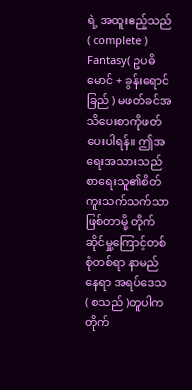ရဲ့ အထူးဧည့်သည် ( complete )
Fantasy( ဥပဓိမောင် + ခွန်းရောင်ခြည် ) မဖတ်ခင်အသိပေးစာကိုဖတ်ပေးပါရန်။ ဤအရေးအသားသည်စာရေးသူ၏စိတ်ကူးသက်သက်သာဖြစ်တာမို့ တိုက်ဆိုင်မှု့ကြောင့်တစ်စုံတစ်ရာ နာမည် နေရာ အရပ်ဒေသ ( စသည် )တူပါကတိုက်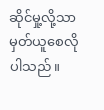ဆိုင်မှု့လို့သာမှတ်ယူစေလိုပါသည်။